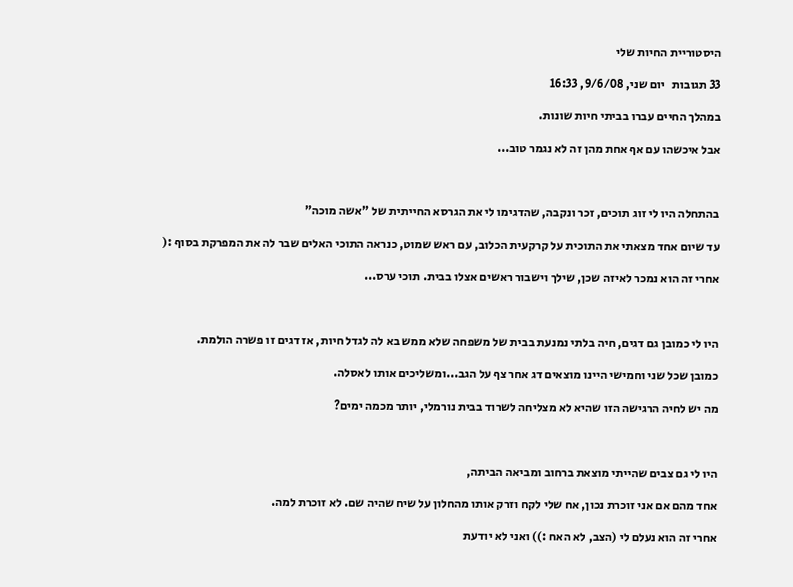היסטוריית החיות שלי

33 תגובות   יום שני, 9/6/08, 16:33

במהלך החיים עברו בביתי חיות שונות.

אבל איכשהו עם אף אחת מהן זה לא נגמר טוב...



בהתחלה היו לי זוג תוכים, זכר ונקבה, שהדגימו לי את הגרסא החייתית של "אשה מוכה"

עד שיום אחד מצאתי את התוכית על קרקעית הכלוב, עם ראש שמוט, כנראה התוכי האלים שבר לה את המפרקת בסוף :(

אחרי זה הוא נמכר לאיזה שכן, שילך וישבור ראשים אצלו בבית. תוכי ערס...



היו לי כמובן גם דגים, חיה בלתי נמנעת בבית של משפחה שלא ממש בא לה לגדל חיות, אז דגים זו פשרה הולמת.

כמובן שכל שני וחמישי היינו מוצאים דג אחר צף על הגב...ומשליכים אותו לאסלה.

מה יש לחיה הרגישה הזו שהיא לא מצליחה לשרוד בבית נורמלי, יותר מכמה ימים?



היו לי גם צבים שהייתי מוצאת ברחוב ומביאה הביתה,

אחד מהם אם אני זוכרת נכון, אח שלי לקח וזרק אותו מהחלון על שיח שהיה שם. לא זוכרת למה.

אחרי זה הוא נעלם לי (הצב, לא האח :)) ואני לא יודעת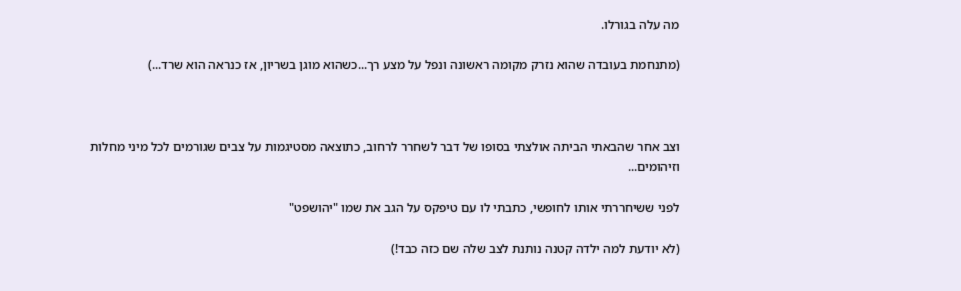מה עלה בגורלו.

(מתנחמת בעובדה שהוא נזרק מקומה ראשונה ונפל על מצע רך...כשהוא מוגן בשריון, אז כנראה הוא שרד...)



וצב אחר שהבאתי הביתה אולצתי בסופו של דבר לשחרר לרחוב, כתוצאה מסטיגמות על צבים שגורמים לכל מיני מחלות וזיהומים...

לפני ששיחררתי אותו לחופשי, כתבתי לו עם טיפקס על הגב את שמו "יהושפט"

(לא יודעת למה ילדה קטנה נותנת לצב שלה שם כזה כבד!)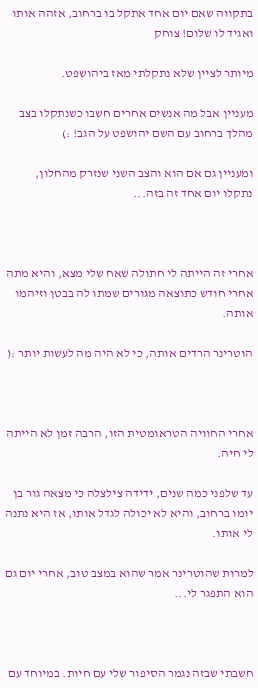בתקווה שאם יום אחד אתקל בו ברחוב, אזהה אותו ואגיד לו שלום! צוחק

מיותר לציין שלא נתקלתי מאז ביהושפט.

מעניין אבל מה אנשים אחרים חשבו כשנתקלו בצב מהלך ברחוב עם השם יהושפט על הגב! :)

ומעניין גם אם הוא והצב השני שנזרק מהחלון, נתקלו יום אחד זה בזה...



אחרי זה הייתה לי חתולה שאח שלי מצא, והיא מתה אחרי חודש כתוצאה מגורים שמתו לה בבטן וזיהמו אותה.

הוטרינר הרדים אותה, כי לא היה מה לעשות יותר :(



אחרי החוויה הטראומטית הזו, הרבה זמן לא הייתה לי חיה.

עד שלפני כמה שנים, ידידה צילצלה כי מצאה גור בן יומו ברחוב, והיא לא יכולה לגדל אותו, אז היא נתנה לי אותו.

למרות שהוטרינר אמר שהוא במצב טוב, אחרי יום גם הוא התפגר לי...



חשבתי שבזה נגמר הסיפור שלי עם חיות. במיוחד עם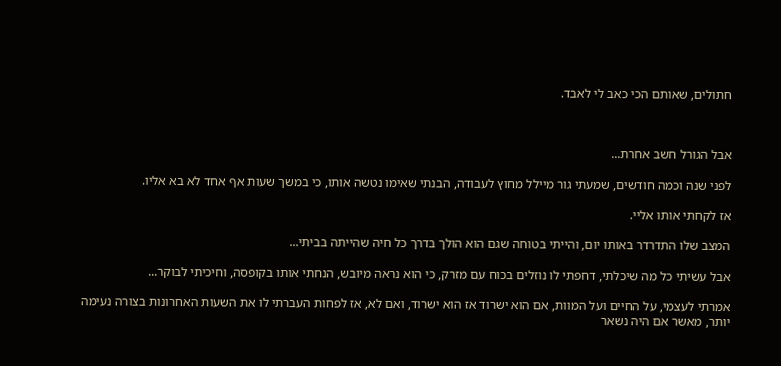חתולים, שאותם הכי כאב לי לאבד.



אבל הגורל חשב אחרת...

לפני שנה וכמה חודשים, שמעתי גור מיילל מחוץ לעבודה, הבנתי שאימו נטשה אותו, כי במשך שעות אף אחד לא בא אליו.

אז לקחתי אותו אליי.

המצב שלו התדרדר באותו יום, והייתי בטוחה שגם הוא הולך בדרך כל חיה שהייתה בביתי...

אבל עשיתי כל מה שיכלתי, דחפתי לו נוזלים בכוח עם מזרק, כי הוא נראה מיובש, הנחתי אותו בקופסה, וחיכיתי לבוקר...

אמרתי לעצמי, על החיים ועל המוות, אם הוא ישרוד אז הוא ישרוד, ואם לא, אז לפחות העברתי לו את השעות האחרונות בצורה נעימה יותר, מאשר אם היה נשאר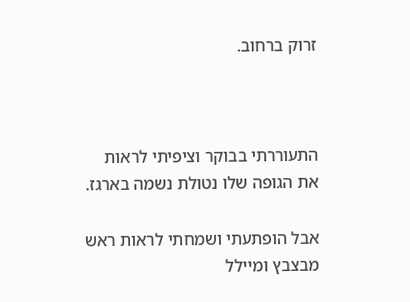זרוק ברחוב.



התעוררתי בבוקר וציפיתי לראות את הגופה שלו נטולת נשמה בארגז.

אבל הופתעתי ושמחתי לראות ראש מבצבץ ומיילל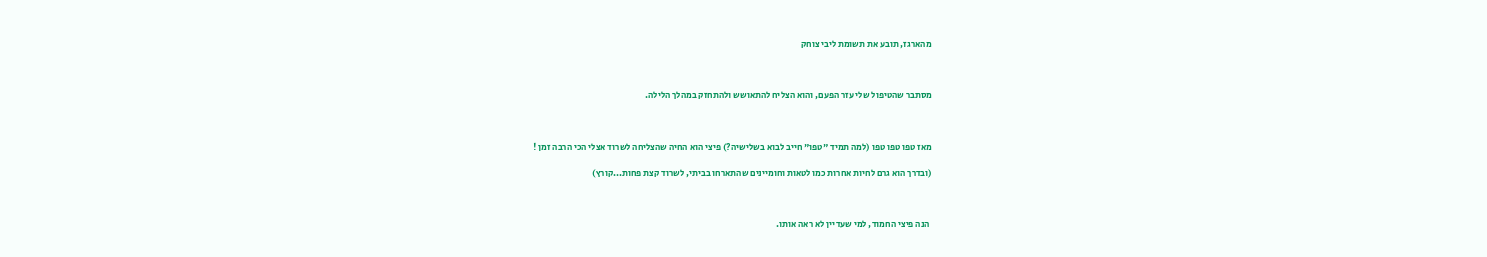מהארגז, תובע את תשומת ליבי צוחק



מסתבר שהטיפול שלי עזר הפעם, והוא הצליח להתאושש ולהתחזק במהלך הלילה.



מאז טפו טפו טפו (למה תמיד "טפו" חייב לבוא בשלישיה?) פיצי הוא החיה שהצליחה לשרוד אצלי הכי הרבה זמן !

(ובדרך הוא גרם לחיות אחרות כמו לטאות וחומיינים שהתארחו בביתי, לשרוד קצת פחות...קורץ)



 הנה פיצי החמוד, למי שעדיין לא ראה אותו.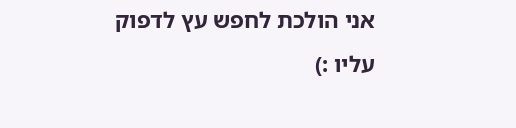אני הולכת לחפש עץ לדפוק עליו :)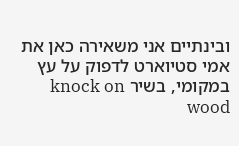ובינתיים אני משאירה כאן את אמי סטיוארט לדפוק על עץ במקומי, בשיר knock on wood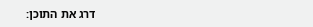דרג את התוכן: